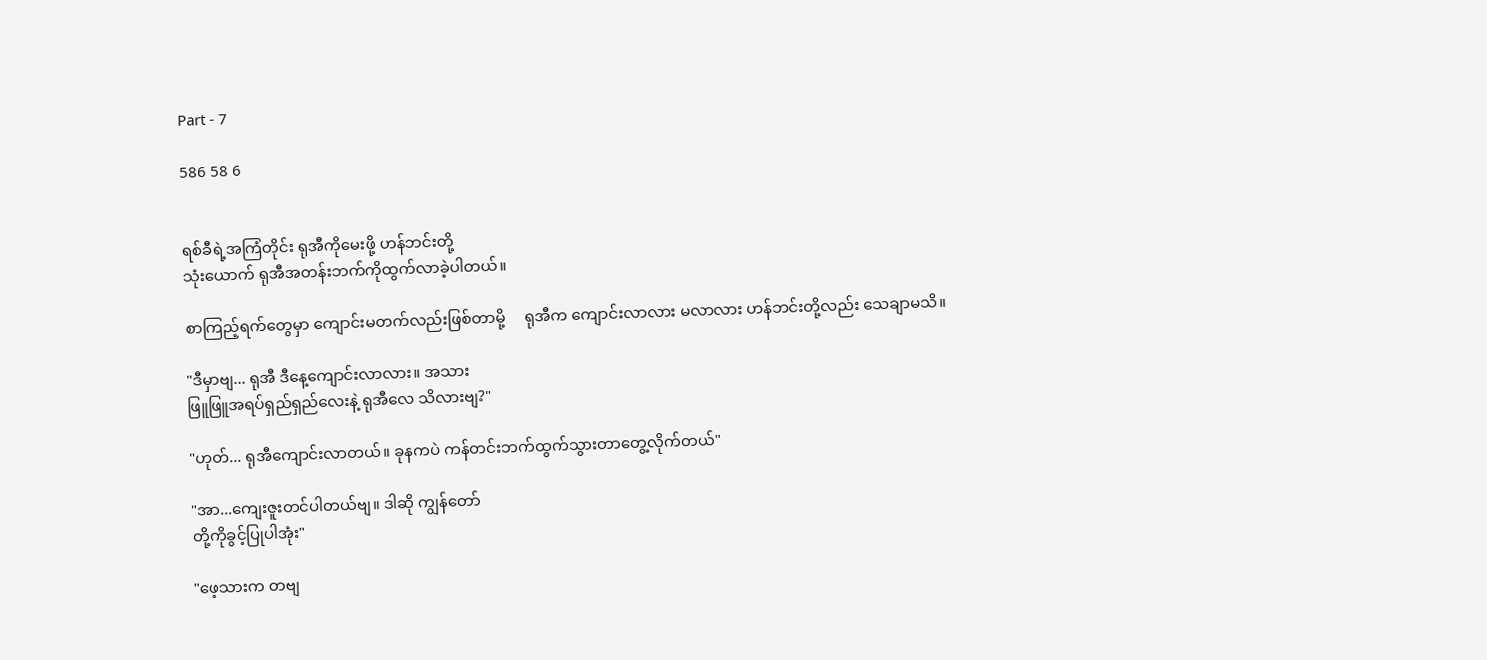Part - 7

586 58 6


ရစ်ခီရဲ့အကြံတိုင်း ရုအီကိုမေးဖို့ ဟန်ဘင်းတို့
သုံးယောက် ရုအီအတန်းဘက်ကိုထွက်လာခဲ့ပါတယ်။

စာကြည့်ရက်တွေမှာ ကျောင်းမတက်လည်းဖြစ်တာမို့     ရုအီက ကျောင်းလာလား မလာလား ဟန်ဘင်းတို့လည်း သေချာမသိ။

"ဒီမှာဗျ... ရုအီ ဒီနေ့ကျောင်းလာလား။ အသား
ဖြူဖြူအရပ်ရှည်ရှည်လေးနဲ့ ရုအီလေ သိလားဗျ?"

"ဟုတ်... ရုအီကျောင်းလာတယ်။ ခုနကပဲ ကန်တင်းဘက်ထွက်သွားတာတွေ့လိုက်တယ်"

"အာ...ကျေးဇူးတင်ပါတယ်ဗျ။ ဒါဆို ကျွန်တော်
တို့ကိုခွင့်ပြုပါအုံး"

"ဖေ့သားက တဗျ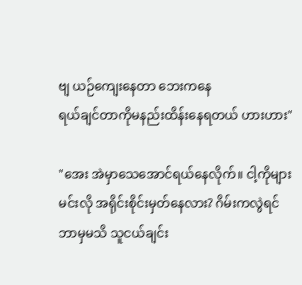ဗျ ယဉ်ကျေးနေတာ ဘေးကနေ
ရယ်ချင်တာကိုမနည်းထိန်းနေရတယ် ဟားဟား"

"အေး အဲမှာသေအောင်ရယ်နေလိုက်။ ငါ့ကိုများ
မင်းလို အရိုင်းစိုင်းမှတ်နေလား? ဂိမ်းကလွဲရင်
ဘာမှမသိ သူငယ်ချင်း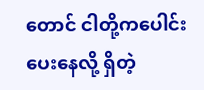တောင် ငါတို့ကပေါင်းပေးနေလို့ ရှိတဲ့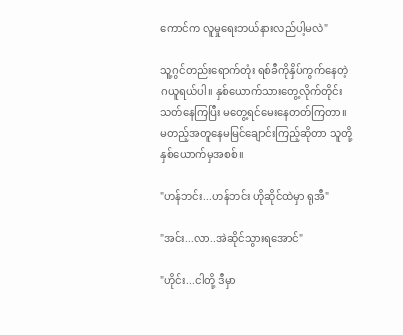ကောင်က လူမှုရေးဘယ်နားလည်ပါ့မလဲ"

သူ့ဂွင်တည်းရောက်တုံး ရစ်ခီကိုနှိပ်ကွက်နေတဲ့
ဂယူရယ်ပါ။ နှစ်ယောက်သားတွေ့လိုက်တိုင်း
သတ်နေကြပြီး မတွေ့ရင်မေးနေတတ်ကြတာ။
မတည့်အတူနေမမြင်ချောင်းကြည့်ဆိုတာ သူတို့
နှစ်ယောက်မှအစစ်။

"ဟန်ဘင်း...ဟန်ဘင်း ဟိုဆိုင်ထဲမှာ ရုအီ"

"အင်း...လာ..အဲဆိုင်သွားရအောင်"

"ဟိုင်း...ငါတို့ ဒီမှာ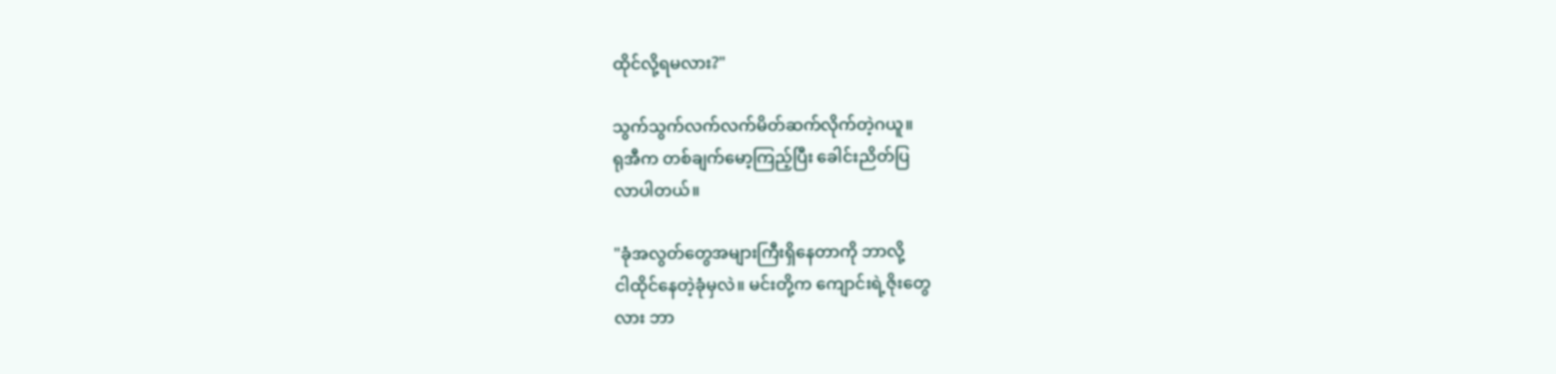ထိုင်လို့ရမလား?"

သွက်သွက်လက်လက်မိတ်ဆက်လိုက်တဲ့ဂယူ။
ရုအီက တစ်ချက်မော့ကြည့်ပြီး ခေါင်းညိတ်ပြ
လာပါတယ်။

"ခုံအလွတ်တွေအများကြီးရှိနေတာကို ဘာလို့
ငါထိုင်နေတဲ့ခုံမှလဲ။ မင်းတို့က ကျောင်းရဲ့ဇိုးတွေ
လား ဘာ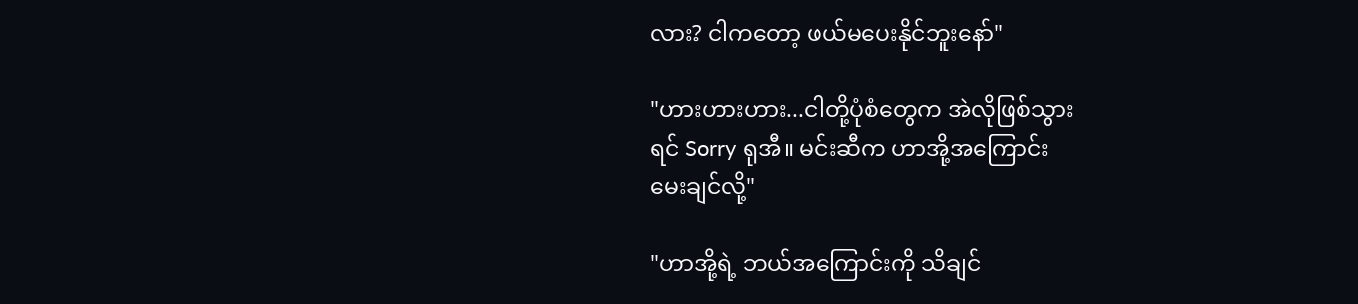လား? ငါကတော့ ဖယ်မပေးနိုင်ဘူးနော်"

"ဟားဟားဟား...ငါတို့ပုံစံတွေက အဲလိုဖြစ်သွား
ရင် Sorry ရုအီ။ မင်းဆီက ဟာအို့အကြောင်း
မေးချင်လို့"

"ဟာအို့ရဲ့ ဘယ်အကြောင်းကို သိချင်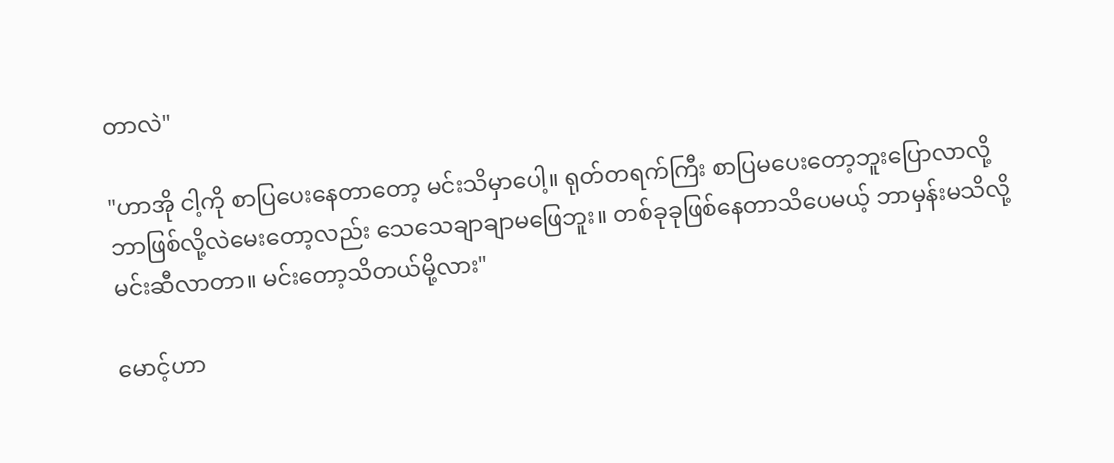တာလဲ"

"ဟာအို ငါ့ကို စာပြပေးနေတာတော့ မင်းသိမှာပေါ့။ ရုတ်တရက်ကြီး စာပြမပေးတော့ဘူးပြောလာလို့
ဘာဖြစ်လို့လဲမေးတော့လည်း သေသေချာချာမဖြေဘူး။ တစ်ခုခုဖြစ်နေတာသိပေမယ့် ဘာမှန်းမသိလို့
မင်းဆီလာတာ။ မင်းတော့သိတယ်မို့လား"

မောင့်ဟာ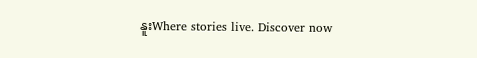နူးWhere stories live. Discover now